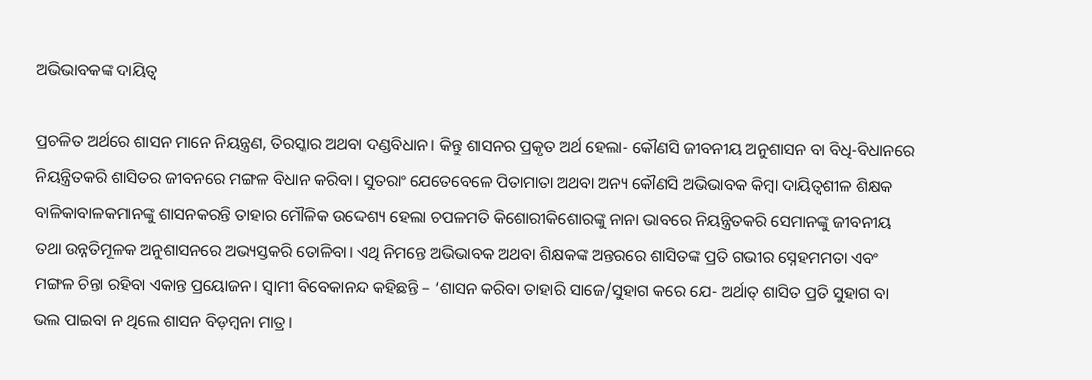ଅଭିଭାବକଙ୍କ ଦାୟିତ୍ୱ

ପ୍ରଚଳିତ ଅର୍ଥରେ ଶାସନ ମାନେ ନିୟନ୍ତ୍ରଣ, ତିରସ୍କାର ଅଥବା ଦଣ୍ଡବିଧାନ। କିନ୍ତୁ ଶାସନର ପ୍ରକୃତ ଅର୍ଥ ହେଲା- କୌଣସି ଜୀବନୀୟ ଅନୁଶାସନ ବା ବିଧି-ବିଧାନରେ ନିୟନ୍ତ୍ରିତକରି ଶାସିତର ଜୀବନରେ ମଙ୍ଗଳ ବିଧାନ କରିବା। ସୁତରାଂ ଯେତେବେଳେ ପିତାମାତା ଅଥବା ଅନ୍ୟ କୌଣସି ଅଭିଭାବକ କିମ୍ବା ଦାୟିତ୍ୱଶୀଳ ଶିକ୍ଷକ ବାଳିକାବାଳକମାନଙ୍କୁ ଶାସନକରନ୍ତି ତାହାର ମୌଳିକ ଉଦ୍ଦେଶ୍ୟ ହେଲା ଚପଳମତି କିଶୋରୀକିଶୋରଙ୍କୁ ନାନା ଭାବରେ ନିୟନ୍ତ୍ରିତକରି ସେମାନଙ୍କୁ ଜୀବନୀୟ ତଥା ଉନ୍ନତିମୂଳକ ଅନୁଶାସନରେ ଅଭ୍ୟସ୍ତକରି ତୋଳିବା। ଏଥି ନିମନ୍ତେ ଅଭିଭାବକ ଅଥବା ଶିକ୍ଷକଙ୍କ ଅନ୍ତରରେ ଶାସିତଙ୍କ ପ୍ରତି ଗଭୀର ସ୍ନେହମମତା ଏବଂ ମଙ୍ଗଳ ଚିନ୍ତା ରହିବା ଏକାନ୍ତ ପ୍ରୟୋଜନ। ସ୍ବାମୀ ବିବେକାନନ୍ଦ କହିଛନ୍ତି – ‘ଶାସନ କରିବା ତାହାରି ସାଜେ/ସୁହାଗ କରେ ଯେ- ଅର୍ଥାତ୍‌ ଶାସିତ ପ୍ରତି ସୁହାଗ ବା ଭଲ ପାଇବା ନ ଥିଲେ ଶାସନ ବିଡ଼ମ୍ବନା ମାତ୍ର।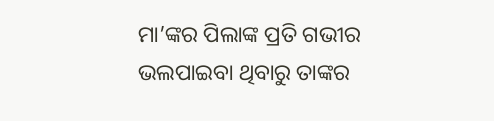ମା’ଙ୍କର ପିଲାଙ୍କ ପ୍ରତି ଗଭୀର ଭଲପାଇବା ଥିବାରୁ ତାଙ୍କର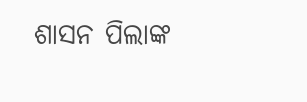ଶାସନ ପିଲାଙ୍କ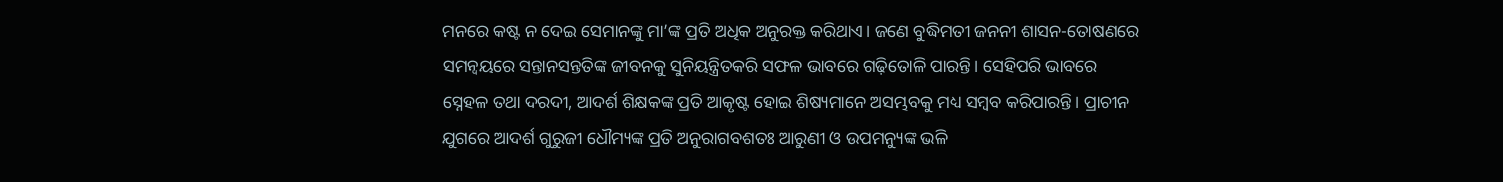ମନରେ କଷ୍ଟ ନ ଦେଇ ସେମାନଙ୍କୁ ମା’ଙ୍କ ପ୍ରତି ଅଧିକ ଅନୁରକ୍ତ କରିଥାଏ। ଜଣେ ବୁଦ୍ଧିମତୀ ଜନନୀ ଶାସନ-ତୋଷଣରେ ସମନ୍ବୟରେ ସନ୍ତାନସନ୍ତତିଙ୍କ ଜୀବନକୁ ସୁନିୟନ୍ତ୍ରିତକରି ସଫଳ ଭାବରେ ଗଢ଼ିତୋଳି ପାରନ୍ତି। ସେହିପରି ଭାବରେ ସ୍ନେହଳ ତଥା ଦରଦୀ, ଆଦର୍ଶ ଶିକ୍ଷକଙ୍କ ପ୍ରତି ଆକୃଷ୍ଟ ହୋଇ ଶିଷ୍ୟମାନେ ଅସମ୍ଭବକୁ ମଧ୍ୟ ସମ୍ବବ କରିପାରନ୍ତି। ପ୍ରାଚୀନ ଯୁଗରେ ଆଦର୍ଶ ଗୁରୁଜୀ ଧୌମ୍ୟଙ୍କ ପ୍ରତି ଅନୁରାଗବଶତଃ ଆରୁଣୀ ଓ ଉପମନ୍ୟୁଙ୍କ ଭଳି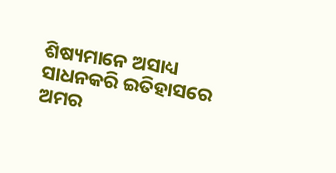ଶିଷ୍ୟମାନେ ଅସାଧ୍ୟ ସାଧନକରି ଇତିହାସରେ ଅମର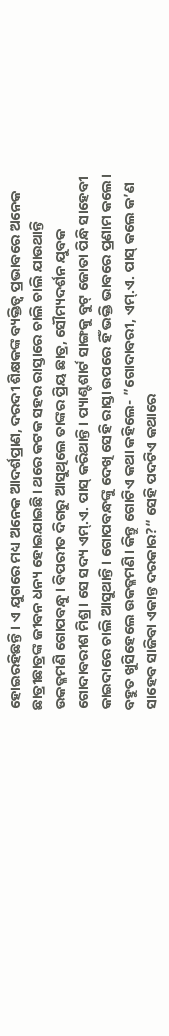ହୋଇରହିଛନ୍ତି। ଏ ଯୁଗରେ ମଧ୍ୟ ଅନେକ ଆଦର୍ଶପ୍ରାଣ, ଦରଦୀ ଶିକ୍ଷକଙ୍କ ବ୍ୟକ୍ତିତ୍ୱ ପ୍ରଭାବରେ ଅନେକ ଛାତ୍ରୀଛାତ୍ରଙ୍କ ଜୀବନ ଧନ୍ୟ ହୋଇଯାଇଛି। ଥରେ କଟକ ସହର ରାସ୍ତାରେ ଚାଲି ଚାଲି ଯାଉଥାନ୍ତି ଉକତ୍ଳମଣି ଗୋପବନ୍ଧୁ। ବିପରୀତ ଦିଗରୁ ଆସୁଥିଲେ ତାଙ୍କର ପ୍ରିୟ ଛାତ୍ର, ସୌମ୍ୟଦର୍ଶନ ଯୁବକ ଗୋଦାବରୀଶ ମିଶ୍ର। ସେ ସଦ୍ୟ ଏମ୍‌.ଏ. ପାସ୍‌ କରିଥାନ୍ତି। ପ୍ୟାଣ୍ଟଶାର୍ଟ ସାଙ୍ଗକୁ ବୁଟ୍‌ ଜୋତା ପିନ୍ଧି ସାହେବୀ କାଇଦାରେ ଚାଲି ଆସୁଥାନ୍ତି। ଗୋପବନ୍ଧଙ୍କୁ ଦେଖି ସେହି ରାସ୍ତା ଉପରେ ହିଁ ଭକ୍ତି ଭାବରେ ପ୍ରଣାମ କଲେ। ବହୁତ ଖୁସିହେଲେ ଉକତ୍ଳମଣି। କିନ୍ତୁ ଗୋଟିଏ କଥା କହିଲେ- ”ଗୋଦାବରୀ, ଏମ୍‌.ଏ. ପାସ୍‌ କଲେ କ’ଣ ସାହେବ ସାଜିବା ଏକାନ୍ତ ଦରକାର?“ ସେହି ପଦଟିଏ କଥାରେ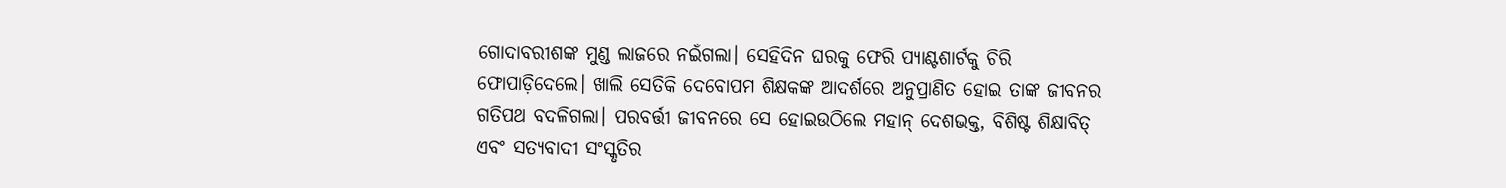ଗୋଦାବରୀଶଙ୍କ ମୁଣ୍ଡ ଲାଜରେ ନଇଁଗଲା। ସେହିଦିନ ଘରକୁ ଫେରି ପ୍ୟାଣ୍ଟଶାର୍ଟକୁ ଚିରି ଫୋପାଡ଼ିଦେଲେ। ଖାଲି ସେତିକି ଦେବୋପମ ଶିକ୍ଷକଙ୍କ ଆଦର୍ଶରେ ଅନୁପ୍ରାଣିତ ହୋଇ ତାଙ୍କ ଜୀବନର ଗତିପଥ ବଦଳିଗଲା। ପରବର୍ତ୍ତୀ ଜୀବନରେ ସେ ହୋଇଉଠିଲେ ମହାନ୍‌ ଦେଶଭକ୍ତ, ବିଶିଷ୍ଟ ଶିକ୍ଷାବିତ୍‌ ଏବଂ ସତ୍ୟବାଦୀ ସଂସ୍କୃତିର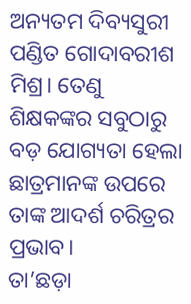ଅନ୍ୟତମ ଦିବ୍ୟସୁରୀ ପଣ୍ଡିତ ଗୋଦାବରୀଶ ମିଶ୍ର। ତେଣୁ ଶିକ୍ଷକଙ୍କର ସବୁଠାରୁ ବଡ଼ ଯୋଗ୍ୟତା ହେଲା ଛାତ୍ରମାନଙ୍କ ଉପରେ ତାଙ୍କ ଆଦର୍ଶ ଚରିତ୍ରର ପ୍ରଭାବ।
ତା’ଛଡ଼ା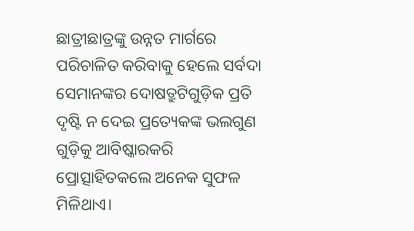ଛାତ୍ରୀଛାତ୍ରଙ୍କୁ ଉନ୍ନତ ମାର୍ଗରେ ପରିଚାଳିତ କରିବାକୁ ହେଲେ ସର୍ବଦା ସେମାନଙ୍କର ଦୋଷତ୍ରୁଟିଗୁଡ଼ିକ ପ୍ରତି ଦୃଷ୍ଟି ନ ଦେଇ ପ୍ରତ୍ୟେକଙ୍କ ଭଲଗୁଣ ଗୁଡ଼ିକୁ ଆବିଷ୍କାରକରି ପ୍ରୋତ୍ସାହିତକଲେ ଅନେକ ସୁଫଳ ମିଳିଥାଏ।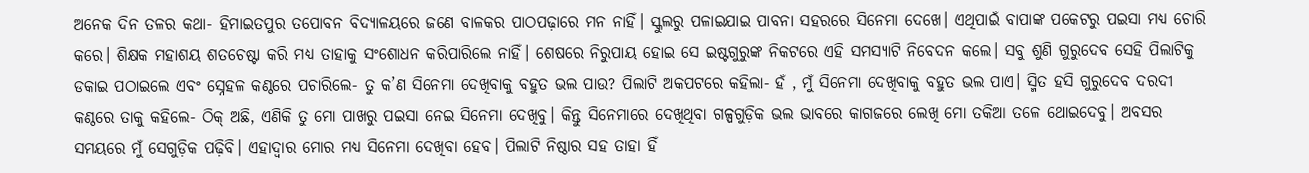ଅନେକ ଦିନ ତଳର କଥା- ହିମାଇତପୁର ତପୋବନ ବିଦ୍ୟାଳୟରେ ଜଣେ ବାଳକର ପାଠପଢ଼ାରେ ମନ ନାହିଁ। ସ୍କୁଲରୁ ପଳାଇଯାଇ ପାବନା ସହରରେ ସିନେମା ଦେଖେ। ଏଥିପାଇଁ ବାପାଙ୍କ ପକେଟରୁ ପଇସା ମଧ୍ୟ ଚୋରି କରେ। ଶିକ୍ଷକ ମହାଶୟ ଶତଚେଷ୍ଟା କରି ମଧ୍ୟ ତାହାକୁ ସଂଶୋଧନ କରିପାରିଲେ ନାହିଁ। ଶେଷରେ ନିରୁପାୟ ହୋଇ ସେ ଇଷ୍ଟଗୁରୁଙ୍କ ନିକଟରେ ଏହି ସମସ୍ୟାଟି ନିବେଦନ କଲେ। ସବୁ ଶୁଣି ଗୁରୁଦେବ ସେହି ପିଲାଟିକୁ ଡକାଇ ପଠାଇଲେ ଏବଂ ସ୍ନେହଳ କଣ୍ଠରେ ପଚାରିଲେ- ତୁ କ’ଣ ସିନେମା ଦେଖିବାକୁ ବହୁତ ଭଲ ପାଉ? ପିଲାଟି ଅକପଟରେ କହିଲା- ହଁ , ମୁଁ ସିନେମା ଦେଖିବାକୁ ବହୁତ ଭଲ ପାଏ। ସ୍ମିତ ହସି ଗୁରୁଦେବ ଦରଦୀ କଣ୍ଠରେ ତାକୁ କହିଲେ- ଠିକ୍‌ ଅଛି, ଏଣିକି ତୁ ମୋ ପାଖରୁ ପଇସା ନେଇ ସିନେମା ଦେଖିବୁ। କିନ୍ତୁ ସିନେମାରେ ଦେଖିଥିବା ଗଳ୍ପଗୁଡ଼ିକ ଭଲ ଭାବରେ କାଗଜରେ ଲେଖି ମୋ ତକିଆ ତଳେ ଥୋଇଦେବୁ। ଅବସର ସମୟରେ ମୁଁ ସେଗୁଡ଼ିକ ପଢ଼ିବି। ଏହାଦ୍ୱାର ମୋର ମଧ୍ୟ ସିନେମା ଦେଖିବା ହେବ। ପିଲାଟି ନିଷ୍ଠାର ସହ ତାହା ହିଁ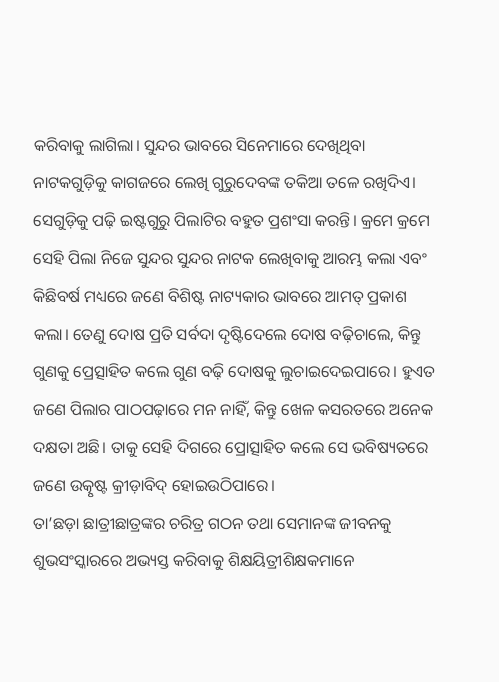କରିବାକୁ ଲାଗିଲା। ସୁନ୍ଦର ଭାବରେ ସିନେମାରେ ଦେଖିଥିବା ନାଟକଗୁଡ଼ିକୁ କାଗଜରେ ଲେଖି ଗୁରୁଦେବଙ୍କ ତକିଆ ତଳେ ରଖିଦିଏ। ସେଗୁଡ଼ିକୁ ପଢ଼ି ଇଷ୍ଟଗୁରୁ ପିଲାଟିର ବହୁତ ପ୍ରଶଂସା କରନ୍ତି। କ୍ରମେ କ୍ରମେ ସେହି ପିଲା ନିଜେ ସୁନ୍ଦର ସୁନ୍ଦର ନାଟକ ଲେଖିବାକୁ ଆରମ୍ଭ କଲା ଏବଂ କିଛିବର୍ଷ ମଧ୍ୟରେ ଜଣେ ବିଶିଷ୍ଟ ନାଟ୍ୟକାର ଭାବରେ ଆମତ୍ ପ୍ରକାଶ କଲା। ତେଣୁ ଦୋଷ ପ୍ରତି ସର୍ବଦା ଦୃଷ୍ଟିଦେଲେ ଦୋଷ ବଢ଼ିଚାଲେ, କିନ୍ତୁ ଗୁଣକୁ ପ୍ରେତ୍ସାହିତ କଲେ ଗୁଣ ବଢ଼ି ଦୋଷକୁ ଲୁଚାଇଦେଇପାରେ। ହୁଏତ ଜଣେ ପିଲାର ପାଠପଢ଼ାରେ ମନ ନାହିଁ, କିନ୍ତୁ ଖେଳ କସରତରେ ଅନେକ ଦକ୍ଷତା ଅଛି। ତାକୁ ସେହି ଦିଗରେ ପ୍ରୋତ୍ସାହିତ କଲେ ସେ ଭବିଷ୍ୟତରେ ଜଣେ ଉତ୍କୃଷ୍ଟ କ୍ରୀଡ଼ାବିଦ୍‌ ହୋଇଉଠିପାରେ।
ତା’ଛଡ଼ା ଛାତ୍ରୀଛାତ୍ରଙ୍କର ଚରିତ୍ର ଗଠନ ତଥା ସେମାନଙ୍କ ଜୀବନକୁ ଶୁଭସଂସ୍କାରରେ ଅଭ୍ୟସ୍ତ କରିବାକୁ ଶିକ୍ଷୟିତ୍ରୀଶିକ୍ଷକମାନେ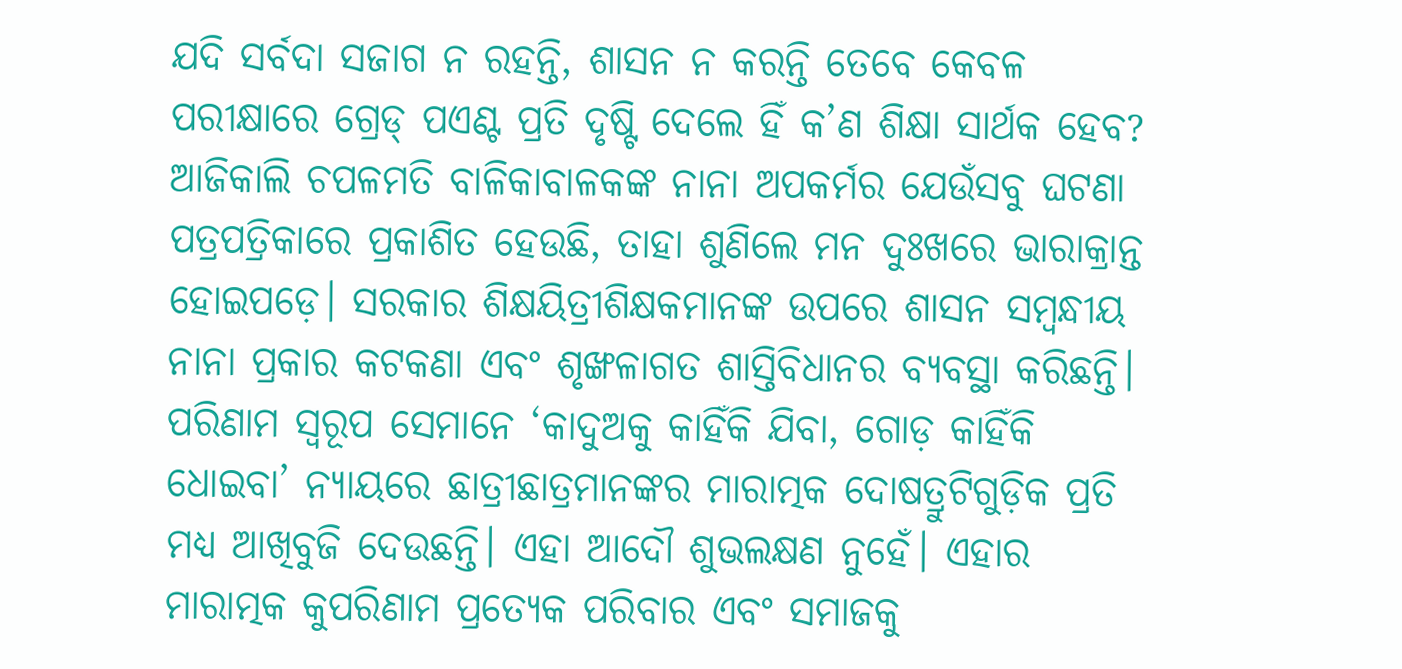ଯଦି ସର୍ବଦା ସଜାଗ ନ ରହନ୍ତି, ଶାସନ ନ କରନ୍ତି ତେବେ କେବଳ ପରୀକ୍ଷାରେ ଗ୍ରେଡ୍‌ ପଏଣ୍ଟ ପ୍ରତି ଦୃଷ୍ଟି ଦେଲେ ହିଁ କ’ଣ ଶିକ୍ଷା ସାର୍ଥକ ହେବ? ଆଜିକାଲି ଚପଳମତି ବାଳିକାବାଳକଙ୍କ ନାନା ଅପକର୍ମର ଯେଉଁସବୁ ଘଟଣା ପତ୍ରପତ୍ରିକାରେ ପ୍ରକାଶିତ ହେଉଛି, ତାହା ଶୁଣିଲେ ମନ ଦୁଃଖରେ ଭାରାକ୍ରାନ୍ତ ହୋଇପଡ଼େ। ସରକାର ଶିକ୍ଷୟିତ୍ରୀଶିକ୍ଷକମାନଙ୍କ ଉପରେ ଶାସନ ସମ୍ବନ୍ଧୀୟ ନାନା ପ୍ରକାର କଟକଣା ଏବଂ ଶୃଙ୍ଖଳାଗତ ଶାସ୍ତିବିଧାନର ବ୍ୟବସ୍ଥା କରିଛନ୍ତି। ପରିଣାମ ସ୍ବରୂପ ସେମାନେ ‘କାଦୁଅକୁ କାହିଁକି ଯିବା, ଗୋଡ଼ କାହିଁକି ଧୋଇବା’ ନ୍ୟାୟରେ ଛାତ୍ରୀଛାତ୍ରମାନଙ୍କର ମାରାତ୍ମକ ଦୋଷତ୍ରୁଟିଗୁଡ଼ିକ ପ୍ରତି ମଧ୍ୟ ଆଖିବୁଜି ଦେଉଛନ୍ତି। ଏହା ଆଦୌ ଶୁଭଲକ୍ଷଣ ନୁହେଁ। ଏହାର ମାରାତ୍ମକ କୁପରିଣାମ ପ୍ରତ୍ୟେକ ପରିବାର ଏବଂ ସମାଜକୁ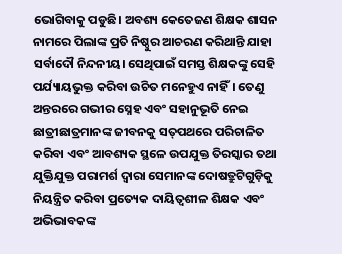ଭୋଗିବାକୁ ପଡୁଛି। ଅବଶ୍ୟ କେତେଜଣ ଶିକ୍ଷକ ଶାସନ ନାମରେ ପିଲାଙ୍କ ପ୍ରତି ନିଷ୍ଠୁର ଆଚରଣ କରିଥାନ୍ତି ଯାହା ସର୍ବାଦୌ ନିନ୍ଦନୀୟ। ସେଥିପାଇଁ ସମସ୍ତ ଶିକ୍ଷକଙ୍କୁ ସେହି ପର୍ଯ୍ୟାୟଭୁକ୍ତ କରିବା ଉଚିତ ମନେହୁଏ ନାହିଁ। ତେଣୁ ଅନ୍ତରରେ ଗଭୀର ସ୍ନେହ ଏବଂ ସହାନୁଭୂତି ନେଇ ଛାତ୍ରୀଛାତ୍ରମାନଙ୍କ ଜୀବନକୁ ସତ୍‌ପଥରେ ପରିଚାଳିତ କରିବା ଏବଂ ଆବଶ୍ୟକ ସ୍ଥଳେ ଉପଯୁକ୍ତ ତିରସ୍କାର ତଥା ଯୁକ୍ତିଯୁକ୍ତ ପରାମର୍ଶ ଦ୍ୱାରା ସେମାନଙ୍କ ଦୋଷତ୍ରୁଟିଗୁଡ଼ିକୁ ନିୟନ୍ତ୍ରିତ କରିବା ପ୍ରତ୍ୟେକ ଦାୟିତ୍ୱଶୀଳ ଶିକ୍ଷକ ଏବଂ ଅଭିଭାବକଙ୍କ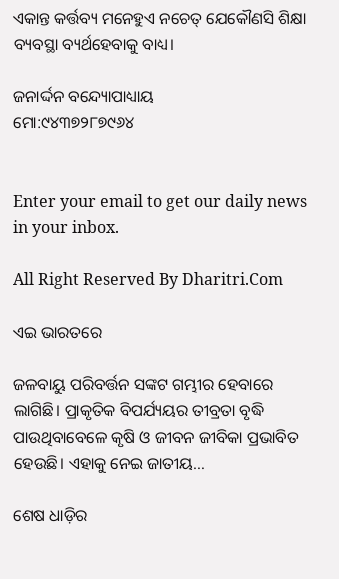ଏକାନ୍ତ କର୍ତ୍ତବ୍ୟ ମନେହୁଏ ନଚେତ୍‌ ଯେକୌଣସି ଶିକ୍ଷା ବ୍ୟବସ୍ଥା ବ୍ୟର୍ଥହେବାକୁ ବାଧ୍ୟ।

ଜନାର୍ଦ୍ଦନ ବନ୍ଦ୍ୟୋପାଧ୍ୟାୟ
ମୋ:୯୪୩୭୨୮୭୯୬୪


Enter your email to get our daily news in your inbox.

All Right Reserved By Dharitri.Com

ଏଇ ଭାରତରେ

ଜଳବାୟୁ ପରିବର୍ତ୍ତନ ସଙ୍କଟ ଗମ୍ଭୀର ହେବାରେ ଲାଗିଛି। ପ୍ରାକୃତିକ ବିପର୍ଯ୍ୟୟର ତୀବ୍ରତା ବୃଦ୍ଧି ପାଉଥିବାବେଳେ କୃଷି ଓ ଜୀବନ ଜୀବିକା ପ୍ରଭାବିତ ହେଉଛି। ଏହାକୁ ନେଇ ଜାତୀୟ…

ଶେଷ ଧାଡ଼ିର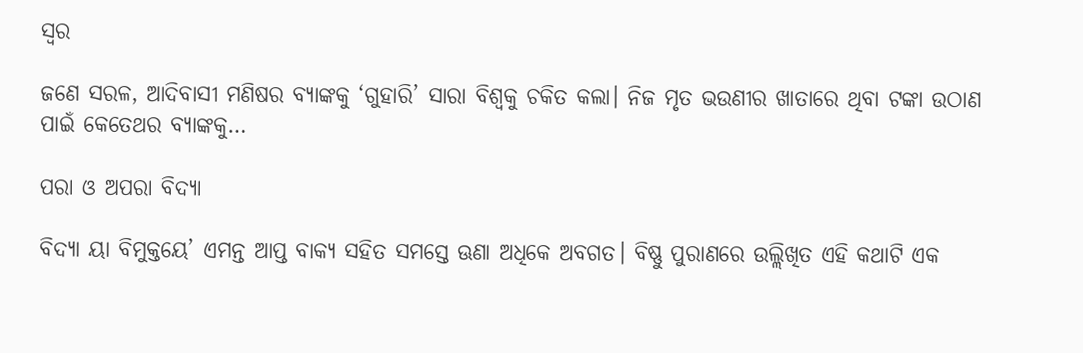ସ୍ବର

ଜଣେ ସରଳ, ଆଦିବାସୀ ମଣିଷର ବ୍ୟାଙ୍କକୁ ‘ଗୁହାରି’ ସାରା ବିଶ୍ୱକୁ ଚକିତ କଲା। ନିଜ ମୃତ ଭଉଣୀର ଖାତାରେ ଥିବା ଟଙ୍କା ଉଠାଣ ପାଇଁ କେତେଥର ବ୍ୟାଙ୍କକୁ…

ପରା ଓ ଅପରା ବିଦ୍ୟା

ବିଦ୍ୟା ୟା ବିମୁକ୍ତୟେ’ ଏମନ୍ତ ଆପ୍ତ ବାକ୍ୟ ସହିତ ସମସ୍ତେ ଊଣା ଅଧିକେ ଅବଗତ। ବିଷ୍ଣୁ ପୁରାଣରେ ଉଲ୍ଲିଖିତ ଏହି କଥାଟି ଏକ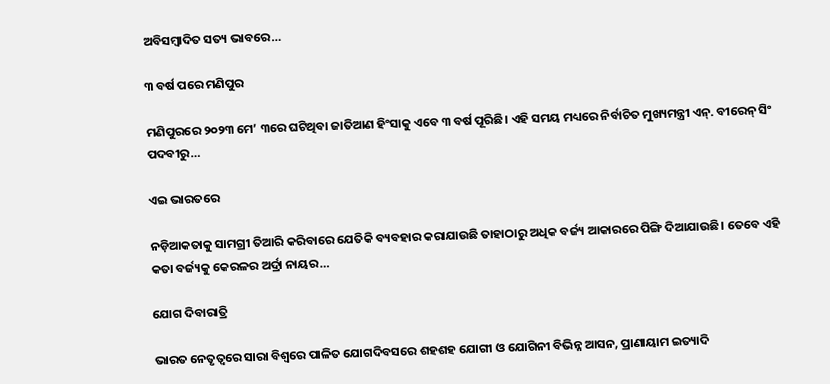ଅବିସମ୍ବାଦିତ ସତ୍ୟ ଭାବରେ…

୩ ବର୍ଷ ପରେ ମଣିପୁର

ମଣିପୁରରେ ୨୦୨୩ ମେ’ ୩ରେ ଘଟିଥିବା ଜାତିଆଣ ହିଂସାକୁ ଏବେ ୩ ବର୍ଷ ପୂରିଛି। ଏହି ସମୟ ମଧ୍ୟରେ ନିର୍ବାଚିତ ମୁଖ୍ୟମନ୍ତ୍ରୀ ଏନ୍‌. ବୀରେନ୍‌ ସିଂ ପଦବୀରୁ…

ଏଇ ଭାରତରେ

ନଡ଼ିଆକତାକୁ ସାମଗ୍ରୀ ତିଆରି କରିବାରେ ଯେତିକି ବ୍ୟବହାର କରାଯାଉଛି ତାହାଠାରୁ ଅଧିକ ବର୍ଜ୍ୟ ଆକାରରେ ପିଙ୍ଗି ଦିଆଯାଉଛି। ତେବେ ଏହି କତା ବର୍ଜ୍ୟକୁ କେରଳର ଅର୍ଦ୍ରା ନାୟର…

ଯୋଗ ଦିବାରାତ୍ରି

ଭାରତ ନେତୃତ୍ୱରେ ସାରା ବିଶ୍ୱରେ ପାଳିତ ଯୋଗଦିବସରେ ଶହଶହ ଯୋଗୀ ଓ ଯୋଗିନୀ ବିଭିନ୍ନ ଆସନ, ପ୍ରାଣାୟାମ ଇତ୍ୟାଦି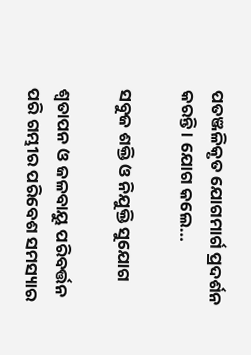ପତଞ୍ଜଳିକୃତ ଯୋଗମାର୍ଗ ପ୍ରଦର୍ଶନ କରନ୍ତି । ଯୋଗ କଲେ…

ସବୁଜ ଶକ୍ତି ଓ ନିଯୁକ୍ତି ସୁଯୋଗ

ଶ୍ୱତାପନ ଓ ଜଳବାୟୁ ପରିବର୍ତ୍ତନ ପରି ଗମ୍ଭୀର ପରିବେଶ ସମସ୍ୟାର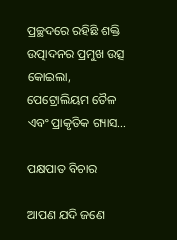ପ୍ରଚ୍ଛଦରେ ରହିଛି ଶକ୍ତି ଉତ୍ପାଦନର ପ୍ରମୁଖ ଉତ୍ସ କୋଇଲା, ପେଟ୍ରୋଲିୟମ ତୈଳ ଏବଂ ପ୍ରାକୃତିକ ଗ୍ୟାସ…

ପକ୍ଷପାତ ବିଚାର

ଆପଣ ଯଦି ଜଣେ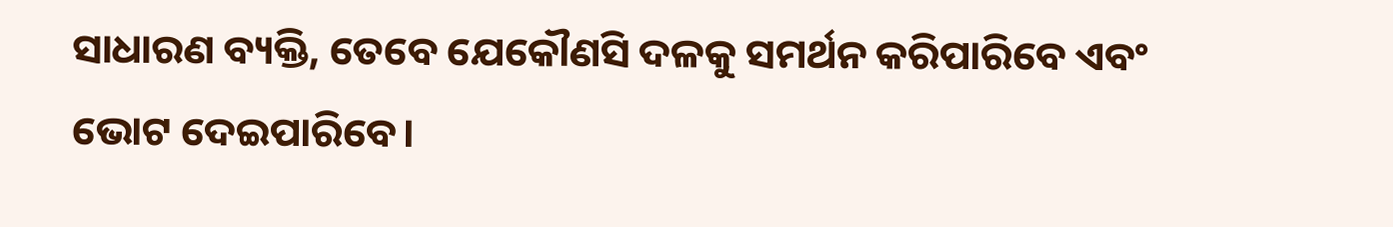ସାଧାରଣ ବ୍ୟକ୍ତି, ତେବେ ଯେକୌଣସି ଦଳକୁ ସମର୍ଥନ କରିପାରିବେ ଏବଂ ଭୋଟ ଦେଇପାରିବେ।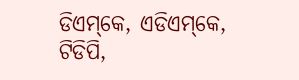ଡିଏମ୍‌କେ, ଏଡିଏମ୍‌କେ, ଟିଡିପି,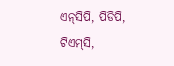ଏନ୍‌ସିପି, ପିଡିପି, ଟିଏମ୍‌ସି,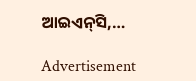ଆଇଏନ୍‌ସି,…

Advertisement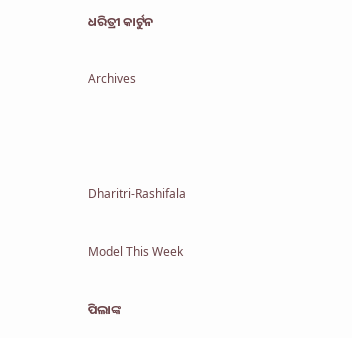ଧରିତ୍ରୀ କାର୍ଟୁନ

Archives



Dharitri-Rashifala

Model This Week

ପିଲାଙ୍କ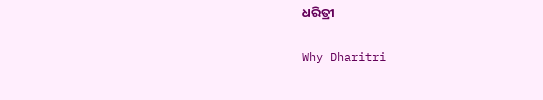ଧରିତ୍ରୀ

Why Dharitri